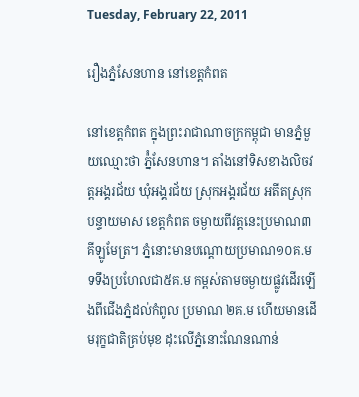Tuesday, February 22, 2011

រឿងភ្នំសែនហាន នៅខេត្តកំពត

នៅខេត្តកំពត ក្នុងព្រះរាជាណាចក្រកម្ពុជា មានភ្នំមួយឈ្មោះថា ភ៉្នំសែនហាន។ តាំងនៅទិសខាងលិចវត្តអង្គរជ័យ ឃុំអង្គរជ័យ ស្រុកអង្គរជ័យ អតីតស្រុកបន្ទាយមាស ខេត្តកំពត ចម្ងាយពីវត្តនេះប្រមាណ៣គីឡូមែត្រ។ ភ្នំនោះមានបណ្តោយប្រមាណ១០គ.ម ទទឹងប្រហែលជា៥គ.ម កម្ពស់តាមចម្ងាយផ្លូវដើរឡើងពីជើងភ្នំដល់កំពូល ប្រមាណ ២គ.ម ហើយមានដើមរុក្ខជាតិគ្រប់មុខ ដុះលើភ្នំនោះណែនណាន់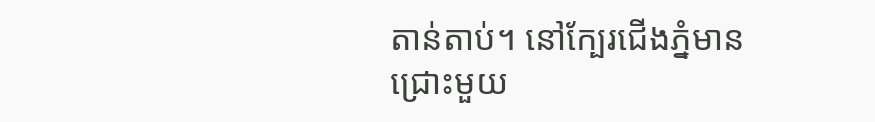តាន់តាប់។ នៅក្បែរជើងភ្នំមានជ្រោះមួយ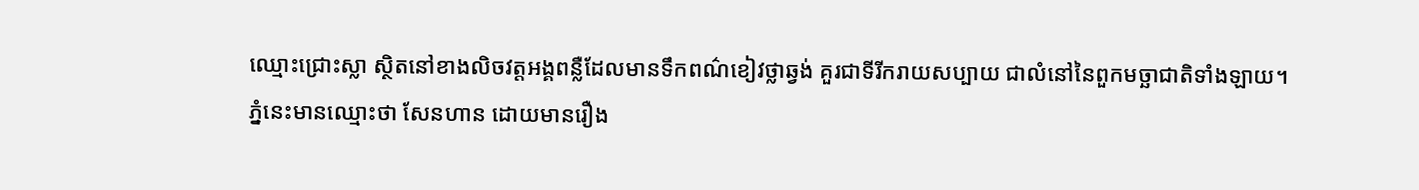ឈ្មោះជ្រោះស្លា ស្ថិតនៅខាងលិចវត្តអង្គពន្លឺដែលមានទឹកពណ៌ខៀវថ្លាឆ្វង់ គួរជាទីរីករាយសប្បាយ ជាលំនៅនៃពួកមច្ឆាជាតិទាំងឡាយ។
ភ្នំនេះមានឈ្មោះថា សែនហាន ដោយមានរឿង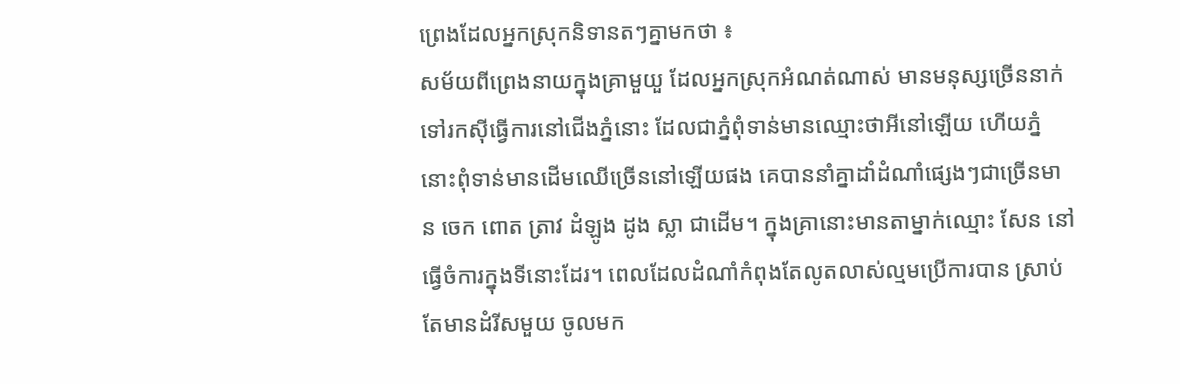ព្រេងដែលអ្នកស្រុកនិទានតៗគ្នាមកថា ៖
សម័យពីព្រេងនាយក្នុងគ្រាមួយួ ដែលអ្នកស្រុកអំណត់ណាស់ មានមនុស្សច្រើននាក់ទៅរកស៊ីធ្វើការនៅជើងភ្នំនោះ ដែលជាភ្នំពុំទាន់មានឈ្មោះថាអីនៅឡើយ ហើយភ្នំនោះពុំទាន់មានដើមឈើច្រើននៅឡើយផង គេបាននាំគ្នាដាំដំណាំផ្សេងៗជាច្រើនមាន ចេក ពោត ត្រាវ ដំឡូង ដូង ស្លា ជាដើម។ ក្នុងគ្រានោះមានតាម្នាក់ឈ្មោះ សែន នៅធ្វើចំការក្នុងទីនោះដែរ។ ពេលដែលដំណាំកំពុងតែលូតលាស់ល្មមប្រើការបាន ស្រាប់តែមានដំរីសមួយ ចូលមក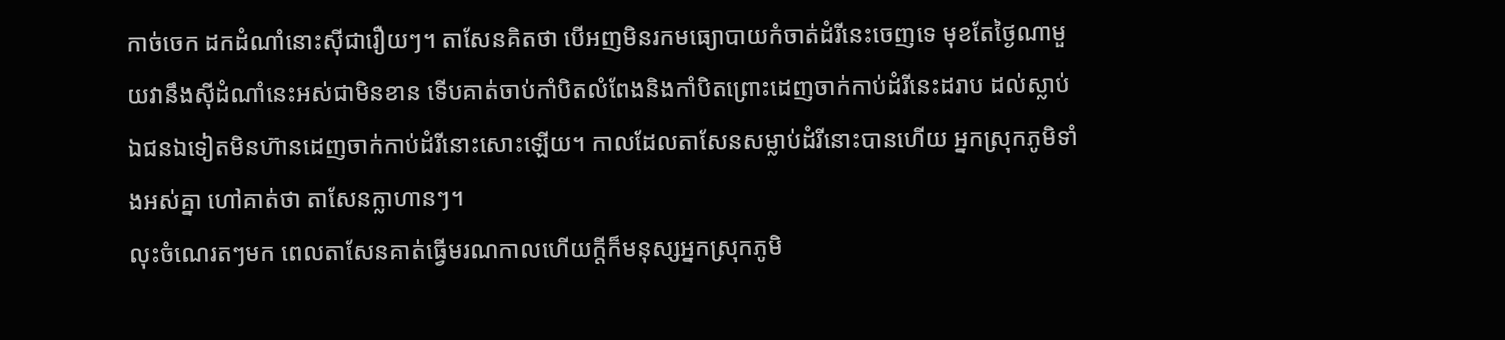កាច់ចេក ដកដំណាំនោះស៊ីជារឿយៗ។ តាសែនគិតថា បើអញមិនរកមធ្យោបាយកំចាត់ដំរីនេះចេញទេ មុខតែថ្ងៃណាមួយវានឹងស៊ីដំណាំនេះអស់ជាមិនខាន ទើបគាត់ចាប់កាំបិតលំពែងនិងកាំបិតព្រោះដេញចាក់កាប់ដំរីនេះដរាប ដល់ស្លាប់ ឯជនឯទៀតមិនហ៊ានដេញចាក់កាប់ដំរីនោះសោះឡើយ។ កាលដែលតាសែនសម្លាប់ដំរីនោះបានហើយ អ្នកស្រុកភូមិទាំងអស់គ្នា ហៅគាត់ថា តាសែនក្លាហានៗ។
លុះចំណេរតៗមក ពេលតាសែនគាត់ធ្វើមរណកាលហើយក្តីក៏មនុស្សអ្នកស្រុកភូមិ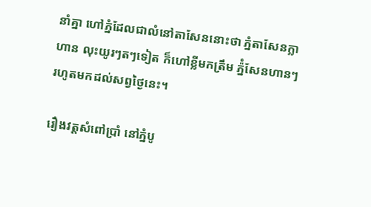នាំគ្នា ហៅភ្នំដែលជាលំនៅតាសែននោះថា ភ្នំតាសែនក្លាហាន លុះយូរៗតៗទៀត ក៏ហៅខ្លីមកត្រឹម ភ៉្នំសែនហានៗ រហូតមកដល់សព្វថ្ងៃនេះ។

រឿងវត្តសំពៅប្រាំ នៅភ្នំបូ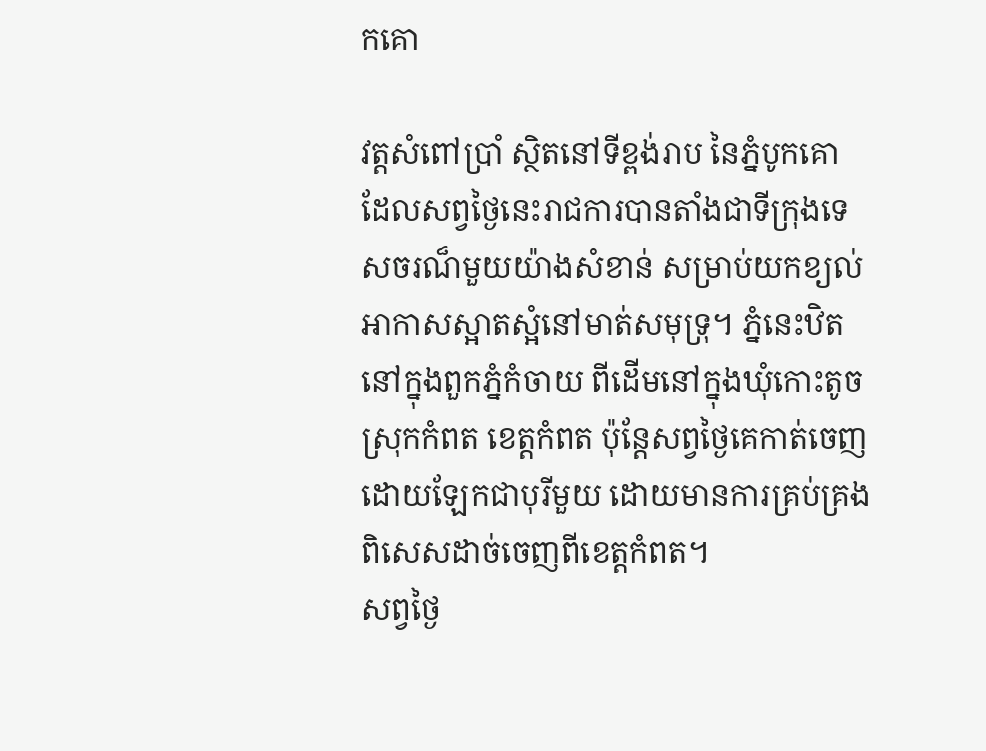កគោ

វត្តសំពៅប្រាំ ស្ថិតនៅទីខ្ពង់រាប នៃភ្នំបូកគោ ដែលសព្វថ្ងៃនេះរាជការបានតាំងជាទីក្រុងទេសចរណ៏មួយយ៉ាងសំខាន់ សម្រាប់យកខ្យល់អាកាសស្អាតស្អំនៅមាត់សមុទ្រុ។ ភ្នំនេះឋិតនៅក្នុងពួកភ្នំកំចាយ ពីដើមនៅក្នុងឃុំកោះតូច ស្រុកកំពត ខេត្តកំពត ប៉ុន្តែសព្វថ្ងៃគេកាត់ចេញដោយឡែកជាបុរីមួយ ដោយមានការគ្រប់គ្រងពិសេសដាច់ចេញពីខេត្តកំពត។
សព្វថ្ងៃ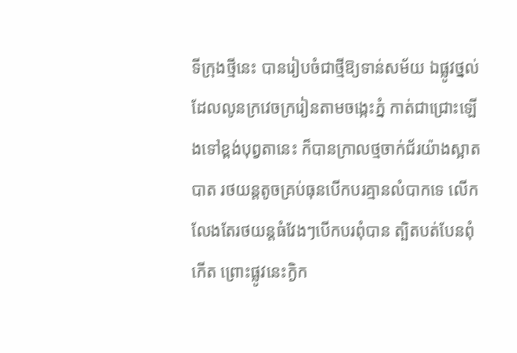ទីក្រុងថ្មីនេះ បានរៀបចំជាថ្មីឱ្យទាន់សម័យ ឯផ្លូវថ្នល់ដែលលូនក្រវេចក្ររៀនតាមចង្កេះភ្នំ កាត់ជាជ្រោះឡើងទៅខ្ពង់បុព្វតានេះ ក៏បានក្រាលថ្មចាក់ជ័រយ៉ាងស្អាតបាត រថយន្តតូចគ្រប់ធុនបើកបរគ្មានលំបាកទេ លើកលែងតែរថយន្តធំវែងៗបើកបរពុំបាន ត្បិតបត់បែនពុំកើត ព្រោះផ្លូវនេះក្ងិក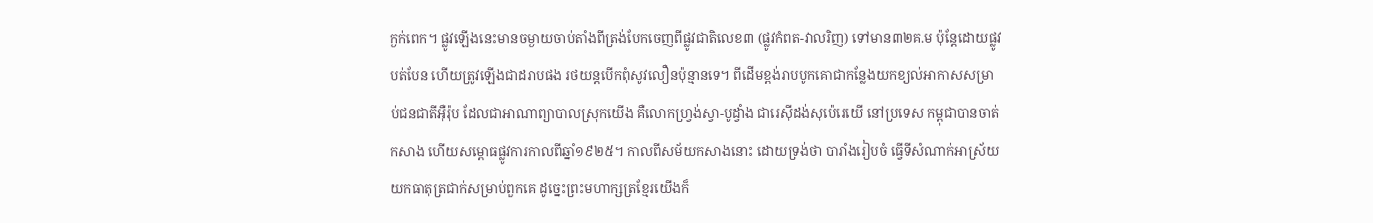ក្ងក់ពេក។ ផ្លូវឡើងនេះមានចម្ងាយចាប់តាំងពីត្រង់បែកចេញពីផ្លូវជាតិលេខ៣ (ផ្លូវកំពត-វាលរិញ) ទៅមាន៣២គ.ម ប៉ុនែ្តដោយផ្លូវបត់បែន ហើយត្រូវឡើងជាដរាបផង រថយន្តបើកពុំសូវលឿនប៉ុន្មានទេ។ ពីដើមខ្ពង់រាបបូកគោជាកន្លែងយកខ្យល់អាកាសសម្រាប់ជនជាតីអ៊ឺរ៉ុប ដែលជាអាណាព្យាបាលស្រុកយើង គឺលោកហ្វ្រង់ស្វា-បូដ្វាំង ជារេស៊ីដង់សុប៉េរេយើ នៅប្រទេស កម្ពុជាបានចាត់កសាង ហើយសម្ពោធផ្លូវការកាលពីឆ្នាំ១៩២៥។ កាលពីសម័យកសាងនោះ ដោយទ្រង់ថា បារាំងរៀបចំ ធ្វើទីសំណាក់អាស្រ័យយកធាតុត្រជាក់សម្រាប់ពួកគេ ដូច្នេះព្រះមហាក្សត្រខ្មែរយើងក៏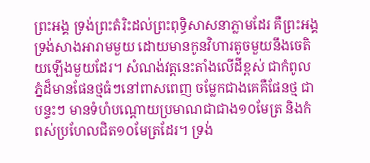ព្រះអង្គ ទ្រង់ព្រះតំរិះដល់ព្រះពុទ្ធិសាសនាភ្លាមដែរ គឺព្រះអង្គទ្រង់សាងអារាមមួយ ដោយមានកូនវិហារតូចមួយនឹងចេតិយឡើងមួយដែរ។ សំណង់វត្តនេះតាំងលើដីខ្ពស់ ជាកំពូលភ្នំដ៏មានផែនថ្មធំៗនៅពាសពេញ ចម្លែកជាងគេគឺផែនថ្ម ជាបន្ទះៗ មានទំហំបណ្តោយប្រមាណជាជាង១០មែត្រ និងកំពស់ប្រហែលជិត១០មែត្រដែរ។ ទ្រង់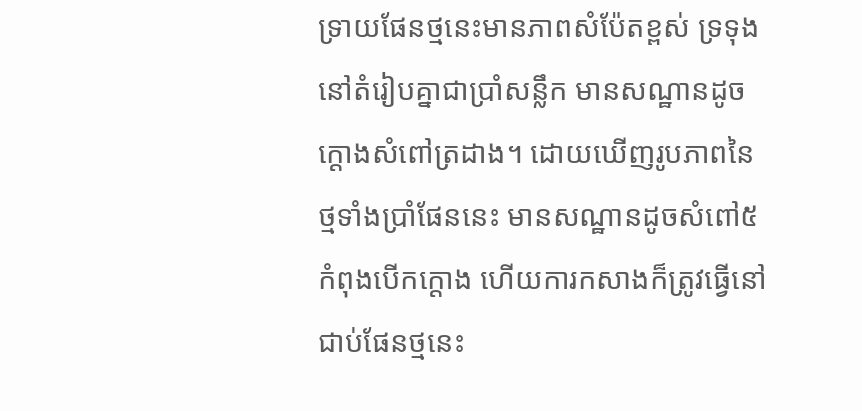ទ្រាយផែនថ្មនេះមានភាពសំប៉ែតខ្ពស់ ទ្រទុងនៅតំរៀបគ្នាជាប្រាំសន្លឹក មានសណ្ឋានដូចក្តោងសំពៅត្រដាង។ ដោយឃើញរូបភាពនៃថ្មទាំងប្រាំផែននេះ មានសណ្ឋានដូចសំពៅ៥ កំពុងបើកក្តោង ហើយការកសាងក៏ត្រូវធ្វើនៅជាប់ផែនថ្មនេះ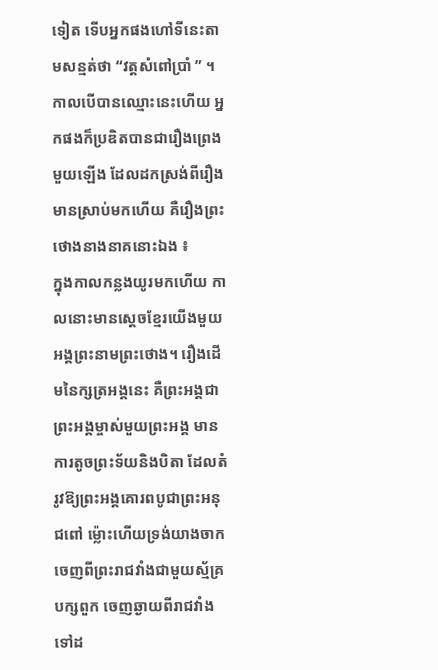ទៀត ទើបអ្នកផងហៅទីនេះតាមសន្មត់ថា “វត្តសំពៅប្រាំ ” ។
កាលបើបានឈ្មោះនេះហើយ អ្នកផងក៏ប្រឌិតបានជារឿងព្រេងមួយឡើង ដែលដកស្រង់ពីរឿងមានស្រាប់មកហើយ គឺរឿងព្រះថោងនាងនាគនោះឯង ៖
ក្នុងកាលកន្លងយូរមកហើយ កាលនោះមានសេ្តចខ្មែរយើងមួយអង្គព្រះនាមព្រះថោង។ រឿងដើមនៃក្សត្រអង្គនេះ គឺព្រះអង្គជាព្រះអង្គម្ចាស់មួយព្រះអង្គ មានការតូចព្រះទ័យនិងបិតា ដែលតំរូវឱ្យព្រះអង្គគោរពបូជាព្រះអនុជពៅ ម៉្លោះហើយទ្រង់យាងចាកចេញពីព្រះរាជវាំងជាមួយស្ម័គ្របក្សពួក ចេញឆ្ងាយពីរាជវាំងទៅដ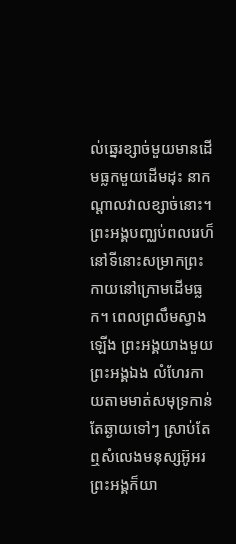ល់ឆ្នេរខ្សាច់មួយមានដើមធ្លកមួយដើមដុះ នាកណ្តាលវាលខ្សាច់នោះ។ ព្រះអង្គបញ្ឈប់ពលរេហ៏នៅទីនោះសម្រាកព្រះកាយនៅក្រោមដើមធ្លក។ ពេលព្រលឹមស្វាងឡើង ព្រះអង្គយាងមួយព្រះអង្គឯង លំហែរកាយតាមមាត់សមុទ្រកាន់តែឆ្ងាយទៅៗ ស្រាប់តែឮសំលេងមនុស្សអ៊ូអរ ព្រះអង្គក៏យា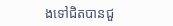ងទៅជិតបានជួ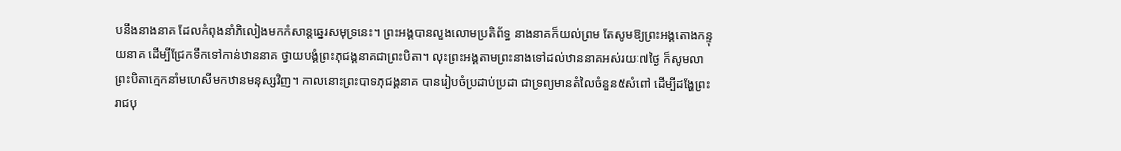បនឹងនាងនាគ ដែលកំពុងនាំភិលៀងមកកំសាន្តឆ្នេរសមុទ្រនេះ។ ព្រះអង្គបានលួងលោមប្រតិព័ទ្ធ នាងនាគក៏យល់ព្រម តែសូមឱ្យព្រះអង្គតោងកន្ទុយនាគ ដើម្បីជ្រែកទឹកទៅកាន់ឋាននាគ ថ្វាយបង្គំព្រះភុជង្គនាគជាព្រះបិតា។ លុះព្រះអង្គតាមព្រះនាងទៅដល់ឋាននាគអស់រយៈ៧ថ្ងៃ ក៏សូមលាព្រះបិតាក្មេកនាំមហេសីមកឋានមនុស្សវិញ។ កាលនោះព្រះបាទភុជង្គនាគ បានរៀបចំប្រដាប់ប្រដា ជាទ្រព្យមានតំលៃចំនួន៥សំពៅ ដើម្បីដង្ហែព្រះរាជបុ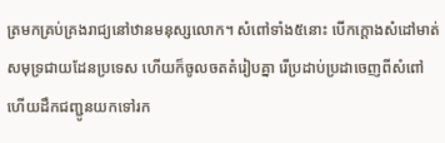ត្រមកគ្រប់គ្រងរាជ្យនៅឋានមនុស្សលោក។ សំពៅទាំង៥នោះ បើកក្តោងសំដៅមាត់សមុទ្រជាយដែនប្រទេស ហើយក៏ចូលចតតំរៀបគ្នា រើប្រដាប់ប្រដាចេញពីសំពៅ ហើយដឹកជញ្ជូនយកទៅរក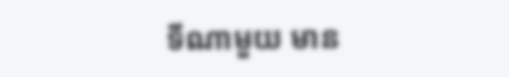ទីណាមួយ មាន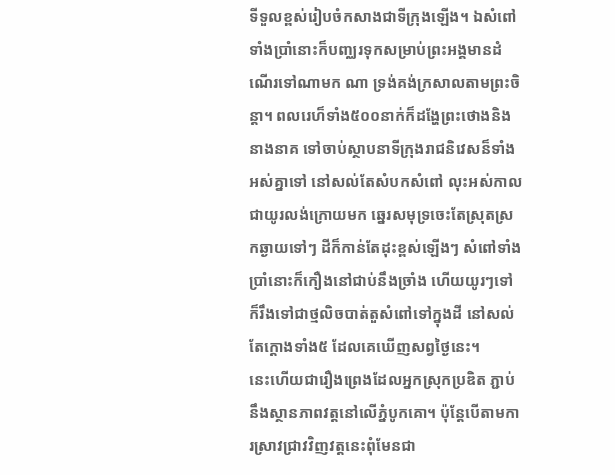ទីទួលខ្ពស់រៀបចំកសាងជាទីក្រុងឡើង។ ឯសំពៅទាំងប្រាំនោះក៏បញ្ឈរទុកសម្រាប់ព្រះអង្គមានដំណើរទៅណាមក ណា ទ្រង់គង់ក្រសាលតាមព្រះចិន្តា។ ពលរេហ៏ទាំង៥០០នាក់ក៏ដង្ហែព្រះថោងនិងនាងនាគ ទៅចាប់ស្ថាបនាទីក្រុងរាជនិវេសន៏ទាំងអស់គ្នាទៅ នៅសល់តែសំបកសំពៅ លុះអស់កាលជាយូរលង់ក្រោយមក ឆ្នេរសមុទ្រចេះតែស្រុតស្រកឆ្ងាយទៅៗ ដីក៏កាន់តែដុះខ្ពស់ឡើងៗ សំពៅទាំងប្រាំនោះក៏កឿងនៅជាប់នឹងច្រាំង ហើយយូរៗទៅក៏រឹងទៅជាថ្មលិចបាត់តួសំពៅទៅក្នុងដី នៅសល់តែក្តោងទាំង៥ ដែលគេឃើញសព្វថ្ងៃនេះ។
នេះហើយជារឿងព្រេងដែលអ្នកស្រុកប្រឌិត ភ្ជាប់នឹងស្ថានភាពវត្តនៅលើភ្នំបូកគោ។ ប៉ុនែ្តបើតាមការស្រាវជ្រាវវិញវត្តនេះពុំមែនជា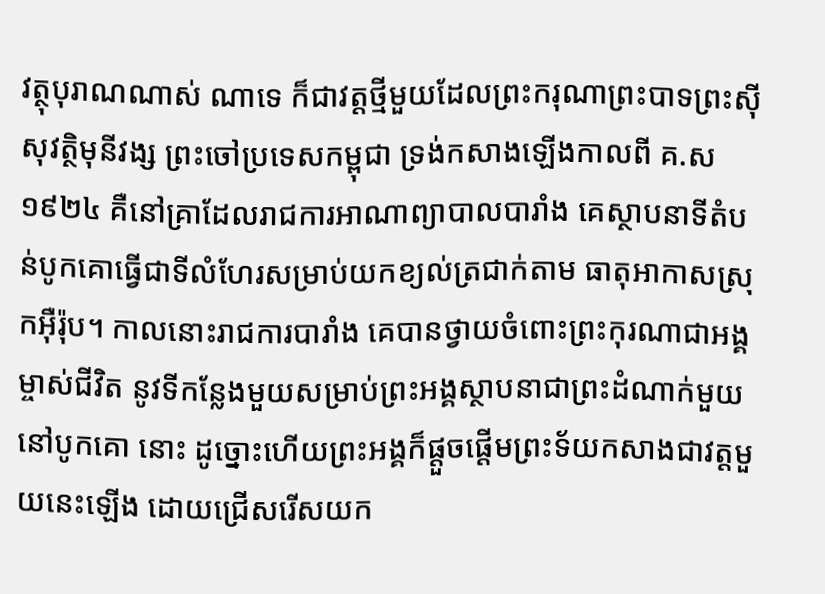វត្ថុបុរាណណាស់ ណាទេ ក៏ជាវត្តថ្មីមួយដែលព្រះករុណាព្រះបាទព្រះស៊ីសុវត្ថិមុនីវង្ស ព្រះចៅប្រទេសកម្ពុជា ទ្រង់កសាងឡើងកាលពី គ.ស ១៩២៤ គឺនៅគ្រាដែលរាជការអាណាព្យាបាលបារាំង គេស្ថាបនាទីតំបន់បូកគោធ្វើជាទីលំហែរសម្រាប់យកខ្យល់ត្រជាក់តាម ធាតុអាកាសស្រុកអ៊ឺរ៉ុប។ កាលនោះរាជការបារាំង គេបានថ្វាយចំពោះព្រះកុរណាជាអង្គម្ចាស់ជីវិត នូវទីកន្លែងមួយសម្រាប់ព្រះអង្គស្ថាបនាជាព្រះដំណាក់មួយនៅបូកគោ នោះ ដូច្នោះហើយព្រះអង្គក៏ផ្តួចផ្តើមព្រះទ័យកសាងជាវត្តមួយនេះឡើង ដោយជ្រើសរើសយក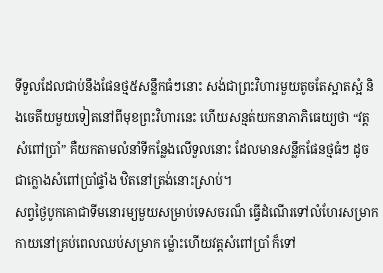ទីទួលដែលជាប់នឹងផែនថ្ម៥សន្លឹកធំៗនោះ សង់ជាព្រះវិហារមួយតូចតែស្អាតស្អំ និងចេតីយមួយទៀតនៅពីមុខព្រះវិហារនេះ ហើយសន្មត់យកនាភាភិធេយ្យថា “វត្តសំពៅប្រាំ” គឺយកតាមលំនាំទីកន្លែងលើទួលនោះ ដែលមានសន្លឹកផែនថ្មធំៗ ដូចជាក្លោងសំពៅប្រាំផ្ទាំង ឋិតនៅត្រង់នោះស្រាប់។
សព្វថ្ងៃបូកគោជាទីមនោរម្យមួយសម្រាប់ទេសចរណ៏ ធ្វើដំណើរទៅលំហែរសម្រាកកាយនៅគ្រប់ពេលឈប់សម្រាក ម្ល៉ោះហើយវត្តសំពៅប្រាំ ក៏ទៅ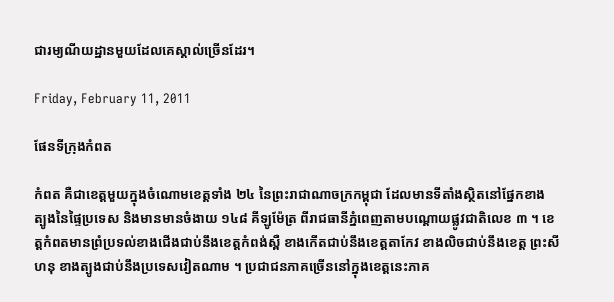ជារម្យណីយដ្ឋានមួយដែលគេស្គាល់ច្រើនដែរ។

Friday, February 11, 2011

ផែនទីក្រុងកំពត

កំពត គឺជាខេត្ដមួយក្នុងចំណោមខេត្ដទាំង ២៤ នៃព្រះរាជាណាចក្រកម្ពុជា ដែលមានទីតាំងស្ថិតនៅផ្នែកខាង ត្បូងនៃផ្ទៃប្រទេស និងមានមានចំងាយ ១៤៨ គីឡូម៉ែត្រ ពីរាជធានីភ្នំពេញតាមបណ្ដោយផ្លូវជាតិលេខ ៣ ។ ខេត្ដកំពតមានព្រំប្រទល់ខាងជើងជាប់នឹងខេត្ដកំពង់ស្ពឺ ខាងកើតជាប់នឹងខេត្ដតាកែវ ខាងលិចជាប់នឹងខេត្ដ ព្រះសីហនុ ខាងត្បូងជាប់នឹងប្រទេសវៀតណាម ។ ប្រជាជនភាគច្រើននៅក្នុងខេត្ដនេះភាគ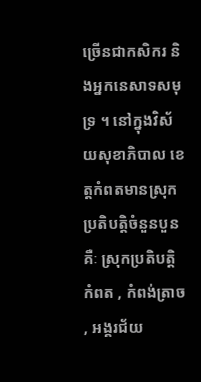ច្រើនជាកសិករ និងអ្នកនេសាទសមុទ្រ ។ នៅក្នុងវិស័យសុខាភិបាល ខេត្ដកំពតមានស្រុកប្រតិបត្ដិចំនួនបួនគឺៈ ស្រុកប្រតិបត្ដិ កំពត , កំពង់ត្រាច , អង្គរជ័យ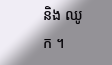និង ឈូក ។